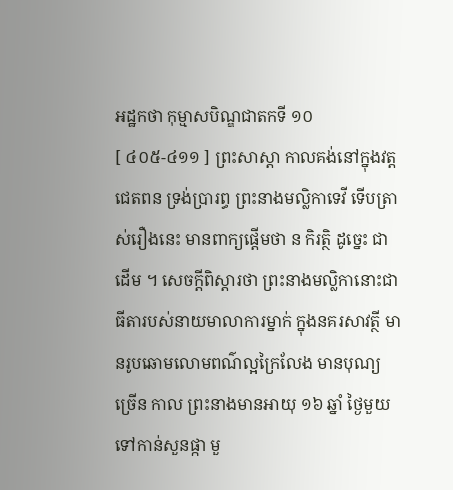អដ្ឋកថា កុម្មាសបិណ្ឌជាតកទី ១០
[ ៤០៥-៤១១ ] ព្រះសាស្តា កាលគង់នៅក្នុងវត្តជេតពន ទ្រង់ប្រារព្ធ ព្រះនាងមល្លិកាទេវី ទើបត្រាស់រឿងនេះ មានពាក្យផ្តើមថា ន កិរត្ថិ ដូច្នេះ ជាដើម ។ សេចក្តីពិស្តារថា ព្រះនាងមល្លិកានោះជាធីតារបស់នាយមាលាការម្នាក់ ក្នុងនគរសាវត្ថី មានរូបឆោមលោមពណ៌ល្អក្រៃលែង មានបុណ្យច្រើន កាល ព្រះនាងមានអាយុ ១៦ ឆ្នាំ ថ្ងៃមួយ ទៅកាន់សួនផ្កា មួ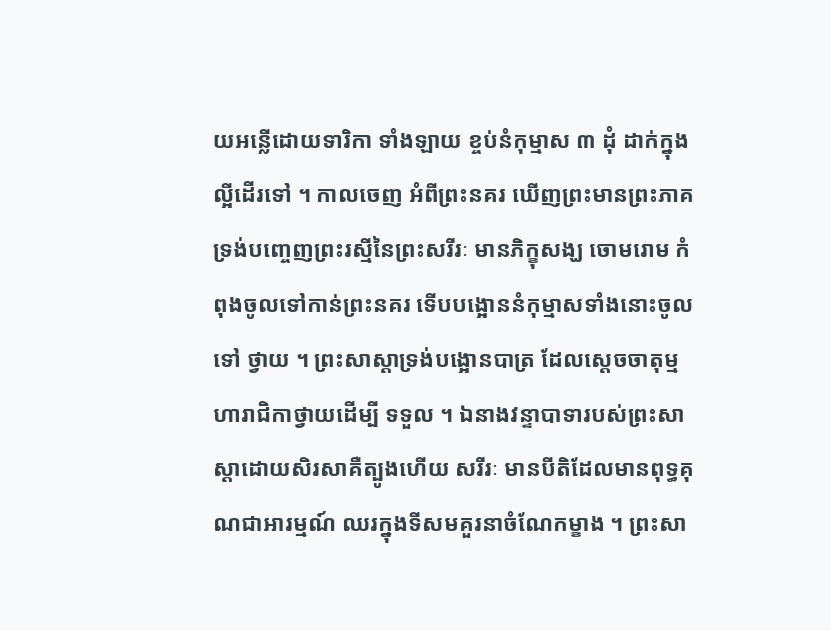យអន្លើដោយទារិកា ទាំងឡាយ ខ្ចប់នំកុម្មាស ៣ ដុំ ដាក់ក្នុងល្អីដើរទៅ ។ កាលចេញ អំពីព្រះនគរ ឃើញព្រះមានព្រះភាគទ្រង់បញ្ចេញព្រះរស្មីនៃព្រះសរីរៈ មានភិក្ខុសង្ឃ ចោមរោម កំពុងចូលទៅកាន់ព្រះនគរ ទើបបង្អោននំកុម្មាសទាំងនោះចូលទៅ ថ្វាយ ។ ព្រះសាស្តាទ្រង់បង្អោនបាត្រ ដែលស្តេចចាតុម្មហារាជិកាថ្វាយដើម្បី ទទួល ។ ឯនាងវន្ទាបាទារបស់ព្រះសាស្តាដោយសិរសាគឺត្បូងហើយ សរីរៈ មានបីតិដែលមានពុទ្ធគុណជាអារម្មណ៍ ឈរក្នុងទីសមគួរនាចំណែកម្ខាង ។ ព្រះសា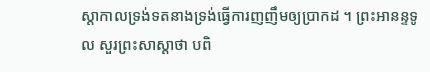ស្តាកាលទ្រង់ទតនាងទ្រង់ធ្វើការញញឹមឲ្យប្រាកដ ។ ព្រះអានន្ទទូល សួរព្រះសាស្តាថា បពិ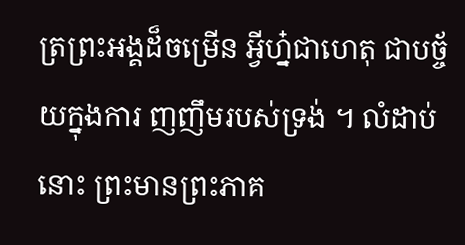ត្រព្រះអង្គដ៏ចម្រើន អ្វីហ្ន៎ជាហេតុ ជាបច្ច័យក្នុងការ ញញឹមរបស់ទ្រង់ ។ លំដាប់នោះ ព្រះមានព្រះភាគ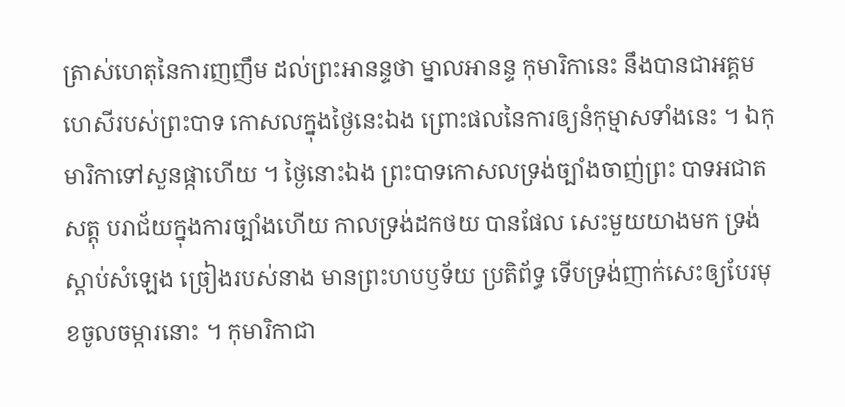ត្រាស់ហេតុនៃការញញឹម ដល់ព្រះអានន្ទថា ម្នាលអានន្ទ កុមារិកានេះ នឹងបានជាអគ្គមហេសីរបស់ព្រះបាទ កោសលក្នុងថ្ងៃនេះឯង ព្រោះផលនៃការឲ្យនំកុម្មាសទាំងនេះ ។ ឯកុមារិកាទៅសួនផ្កាហើយ ។ ថ្ងៃនោះឯង ព្រះបាទកោសលទ្រង់ច្បាំងចាញ់ព្រះ បាទអជាតសត្តុ បរាជ័យក្នុងការច្បាំងហើយ កាលទ្រង់ដកថយ បានផែល សេះមួយយាងមក ទ្រង់ស្តាប់សំឡេង ច្រៀងរបស់នាង មានព្រះហបឫទ័យ ប្រតិព័ទ្ធ ទើបទ្រង់ញាក់សេះឲ្យបែរមុខចូលចម្ការនោះ ។ កុមារិកាជា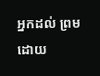អ្នកដល់ ព្រមដោយ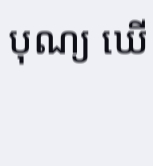បុណ្យ ឃើ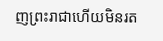ញព្រះរាជាហើយមិនរត